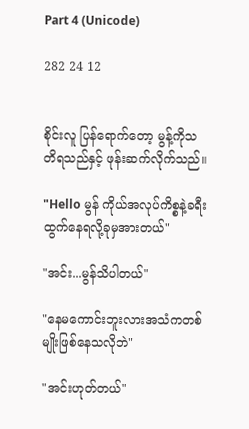Part 4 (Unicode)

282 24 12


စိုင်းလူ ပြန်ရောက်တော့ မွန့်ကိုသတိရသည်နှင့် ဖုန်းဆက်လိုက်သည်။

"Hello မွန် ကိုယ်အလုပ်ကိစ္စနဲ့ခရီးထွက်နေရလို့ခုမှအားတယ်"

"အင်း...မွန်သိပါတယ်"

"နေမကောင်းဘူးလားအသံကတစ်မျိုးဖြစ်နေသလိုဘဲ"

"အင်းဟုတ်တယ်"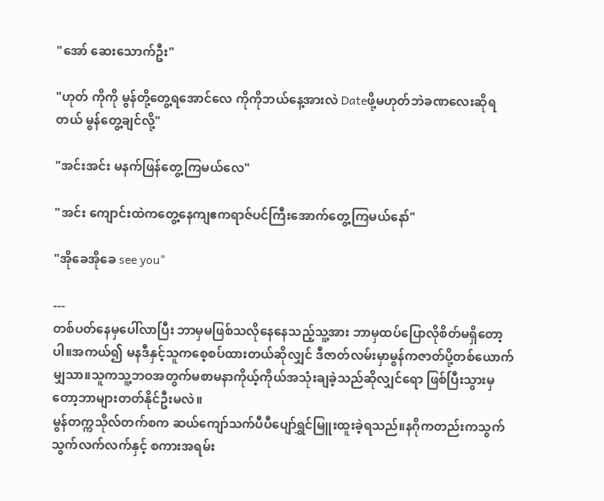"အော် ဆေးသောက်ဦး"

"ဟုတ် ကိုကို မွန်တို့တွေ့ရအောင်လေ ကိုကိုဘယ်နေ့အားလဲ Dateဖို့မဟုတ်ဘဲခဏလေးဆိုရတယ် မွန်တွေ့ချင်လို့"

"အင်းအင်း မနက်ဖြန်တွေ့ကြမယ်လေ"

"အင်း ကျောင်းထဲကတွေ့နေကျဧကရာဇ်ပင်ကြီးအောက်တွေ့ကြမယ်နော်"

"အိုခေအိုခေ see you"

---
တစ်ပတ်နေမှပေါ်လာပြီး ဘာမှမဖြစ်သလိုနေနေသည့်သူ့အား ဘာမှထပ်ပြောလိုစိတ်မရှိတော့ပါ။အကယ်၍ မနဒီနှင့်သူကစေ့စပ်ထားတယ်ဆိုလျှင် ဒီဇာတ်လမ်းမှာမွန်ကဇာတ်ပို့တစ်ယောက်မျှသာ။သူကသူ့ဘဝအတွက်မစာမနာကိုယ့်ကိုယ်အသုံးချခဲ့သည်ဆိုလျှင်ရော ဖြစ်ပြီးသွားမှတော့ဘာများတတ်နိုင်ဦးမလဲ။
မွန်တက္ကသိုလ်တက်စက ဆယ်ကျော်သက်ပီပီပျော်ရွှင်မြူးထူးခဲ့ရသည်။နဂိုကတည်းကသွက်သွက်လက်လက်နှင့် စကားအရမ်း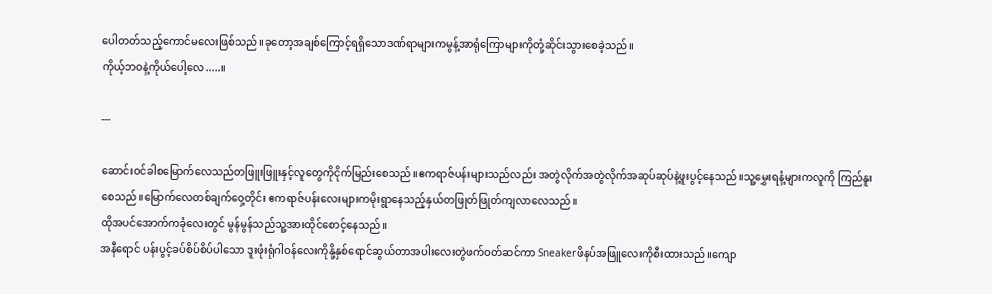ပေါတတ်သည့်ကောင်မလေးဖြစ်သည်။ခုတော့အချစ်ကြောင့်ရရှိသောဒဏ်ရာများကမွန့်အာရုံကြောများကိုတုံ့ဆိုင်းသွားစေခဲ့သည်။
ကိုယ့်ဘဝနဲ့ကိုယ်ပေါ့လေ.....။

---

ဆောင်းဝင်ခါစမြောက်လေသည်တဖြူးဖြူးနှင့်လူတွေကိုငိုက်မြည်းစေသည်။ဧကရာဇ်ပန်းများသည်လည်း အတွဲလိုက်အတွဲလိုက်အဆုပ်ဆုပ်နဲ့ဖူးပွင့်နေသည်။သူ့မွှေးရနံ့များကလူကို ကြည်နူးစေသည်။မြောက်လေတစ်ချက်ဝှေ့တိုင်း ဧကရာဇ်ပန်းလေးများကမိုးရွာနေသည့်နှယ်တဖြုတ်ဖြုတ်ကျလာလေသည်။
ထိုအပင်အောက်ကခုံလေးတွင် မွန်မွန်သည်သူ့အားထိုင်စောင့်နေသည်။
အနီရောင် ပန်းပွင့်ခပ်စိပ်စိပ်ပါသော ဒူးဖုံးရုံဂါဝန်လေးကိုနို့နှစ်ရောင်ဆွယ်တာအပါးလေးတွဲဖက်ဝတ်ဆင်ကာ Sneakerဖိနပ်အဖြူလေးကိုစီးထားသည်။ကျော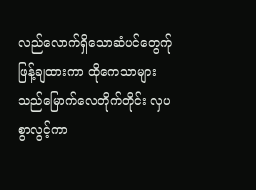လည်လောက်ရှိသောဆံပင်တွေက်ုဖြန့်ချထားကာ ထိုကေသာများသည်မြောက်လေတိုက်တိုင်း လှပစွာလွင့်ကာ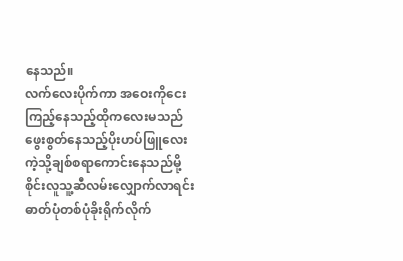နေသည်။
လက်လေးပိုက်ကာ အဝေးကိုငေးကြည့်နေသည့်ထိုကလေးမသည်ဖွေးစွတ်နေသည့်ပိုးဟပ်ဖြူလေးကဲ့သို့ချစ်စရာကောင်းနေသည်မို့ စိုင်းလူသူ့ဆီလမ်းလျှောက်လာရင်း ဓာတ်ပုံတစ်ပုံခိုးရိုက်လိုက်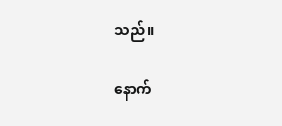သည်။

နောက်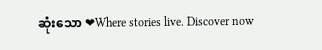ဆုံးသော ❤Where stories live. Discover now